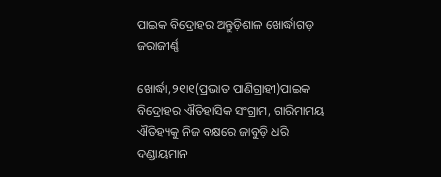ପାଇକ ବିଦ୍ରୋହର ଅନ୍ତୁଡ଼ିଶାଳ ଖୋର୍ଦ୍ଧାଗଡ଼ ଜରାଜୀର୍ଣ୍ଣ

ଖୋର୍ଦ୍ଧା,୨୧ା୧(ପ୍ରଭାତ ପାଣିଗ୍ରାହୀ)ପାଇକ ବିଦ୍ରୋହର ଐତିହାସିକ ସଂଗ୍ରାମ, ଗାରିମାମୟ ଐତିହ୍ୟକୁ ନିଜ ବକ୍ଷରେ ଜାବୁଡ଼ି ଧରି ଦଣ୍ଡାୟମାନ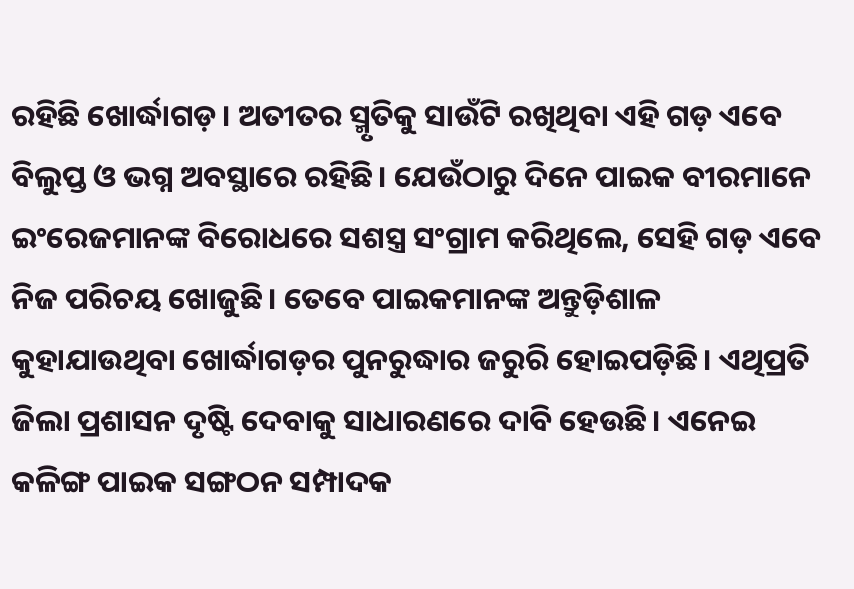ରହିଛି ଖୋର୍ଦ୍ଧାଗଡ଼। ଅତୀତର ସ୍ମୃତିକୁ ସାଉଁଟି ରଖିଥିବା ଏହି ଗଡ଼ ଏବେ ବିଲୁପ୍ତ ଓ ଭଗ୍ନ ଅବସ୍ଥାରେ ରହିଛି। ଯେଉଁଠାରୁ ଦିନେ ପାଇକ ବୀରମାନେ ଇଂରେଜମାନଙ୍କ ବିରୋଧରେ ସଶସ୍ତ୍ର ସଂଗ୍ରାମ କରିଥିଲେ, ସେହି ଗଡ଼ ଏବେ ନିଜ ପରିଚୟ ଖୋଜୁଛି। ତେବେ ପାଇକମାନଙ୍କ ଅନ୍ତୁଡ଼ିଶାଳ କୁହାଯାଉଥିବା ଖୋର୍ଦ୍ଧାଗଡ଼ର ପୁନରୁଦ୍ଧାର ଜରୁରି ହୋଇପଡ଼ିଛି। ଏଥିପ୍ରତି ଜିଲା ପ୍ରଶାସନ ଦୃଷ୍ଟି ଦେବାକୁ ସାଧାରଣରେ ଦାବି ହେଉଛି। ଏନେଇ କଳିଙ୍ଗ ପାଇକ ସଙ୍ଗଠନ ସମ୍ପାଦକ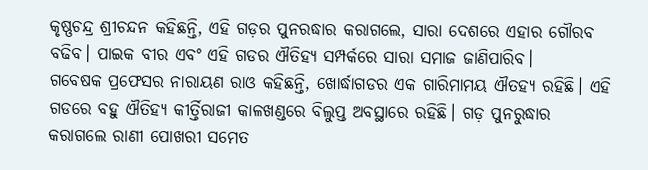କୃଷ୍ଣଚନ୍ଦ୍ର ଶ୍ରୀଚନ୍ଦନ କହିଛନ୍ତି, ଏହି ଗଡ଼ର ପୁନରଦ୍ଧାର କରାଗଲେ, ସାରା ଦେଶରେ ଏହାର ଗୌରବ ବଢିବ। ପାଇକ ବୀର ଏବଂ ଏହି ଗଡର ଐତିହ୍ୟ ସମ୍ପର୍କରେ ସାରା ସମାଜ ଜାଣିପାରିବ।
ଗବେଷକ ପ୍ରଫେସର ନାରାୟଣ ରାଓ କହିଛନ୍ତି, ଖୋର୍ଦ୍ଧାଗଡର ଏକ ଗାରିମାମୟ ଐତହ୍ୟ ରହିଛି। ଏହି ଗଡରେ ବହୁ ଐତିହ୍ୟ କୀର୍ତ୍ତିରାଜୀ କାଳଖଣ୍ଡରେ ବିଲୁପ୍ତ ଅବସ୍ଥାରେ ରହିଛି। ଗଡ଼ ପୁନରୁଦ୍ଧାର କରାଗଲେ ରାଣୀ ପୋଖରୀ ସମେତ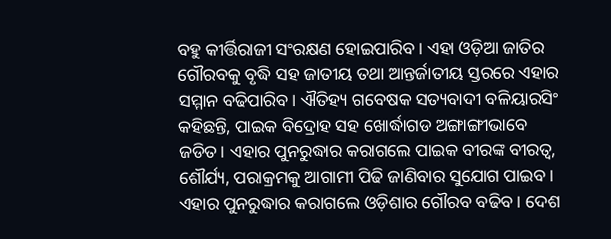ବହୁ କୀର୍ତ୍ତିରାଜୀ ସଂରକ୍ଷଣ ହୋଇପାରିବ। ଏହା ଓଡ଼ିଆ ଜାତିର ଗୌରବକୁ ବୃଦ୍ଧି ସହ ଜାତୀୟ ତଥା ଆନ୍ତର୍ଜାତୀୟ ସ୍ତରରେ ଏହାର ସମ୍ମାନ ବଢିପାରିବ। ଐତିହ୍ୟ ଗବେଷକ ସତ୍ୟବାଦୀ ବଳିୟାରସିଂ କହିଛନ୍ତି, ପାଇକ ବିଦ୍ରୋହ ସହ ଖୋର୍ଦ୍ଧାଗଡ ଅଙ୍ଗାଙ୍ଗୀଭାବେ ଜଡିତ। ଏହାର ପୁନରୁଦ୍ଧାର କରାଗଲେ ପାଇକ ବୀରଙ୍କ ବୀରତ୍ୱ, ଶୌର୍ଯ୍ୟ, ପରାକ୍ରମକୁ ଆଗାମୀ ପିଢି ଜାଣିବାର ସୁଯୋଗ ପାଇବ। ଏହାର ପୁନରୁଦ୍ଧାର କରାଗଲେ ଓଡ଼ିଶାର ଗୌରବ ବଢିବ। ଦେଶ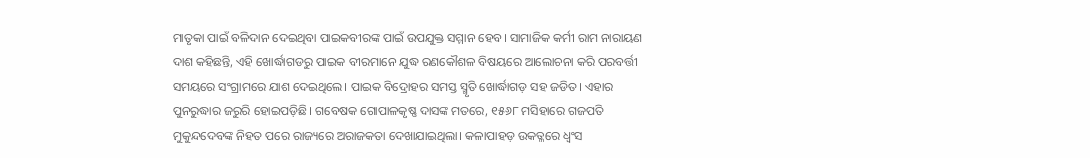ମାତୃକା ପାଇଁ ବଳିଦାନ ଦେଇଥିବା ପାଇକବୀରଙ୍କ ପାଇଁ ଉପଯୁକ୍ତ ସମ୍ମାନ ହେବ। ସାମାଜିକ କର୍ମୀ ରାମ ନାରାୟଣ ଦାଶ କହିଛନ୍ତି, ଏହି ଖୋର୍ଦ୍ଧାଗଡରୁ ପାଇକ ବୀରମାନେ ଯୁଦ୍ଧ ରଣକୌଶଳ ବିଷୟରେ ଆଲୋଚନା କରି ପରବର୍ତ୍ତୀ ସମୟରେ ସଂଗ୍ରାମରେ ଯାଶ ଦେଇଥିଲେ। ପାଇକ ବିଦ୍ରୋହର ସମସ୍ତ ସ୍ମୃତି ଖୋର୍ଦ୍ଧାଗଡ଼ ସହ ଜଡିତ। ଏହାର ପୁନରୁଦ୍ଧାର ଜରୁରି ହୋଇପଡ଼ିଛି। ଗବେଷକ ଗୋପାଳକୃଷ୍ଣ ଦାସଙ୍କ ମତରେ, ୧୫୬୮ ମସିହାରେ ଗଜପତି ମୁକୁନ୍ଦଦେବଙ୍କ ନିହତ ପରେ ରାଜ୍ୟରେ ଅରାଜକତା ଦେଖାଯାଇଥିଲା। କଳାପାହଡ଼ ଉକତ୍ଳରେ ଧ୍ୱଂସ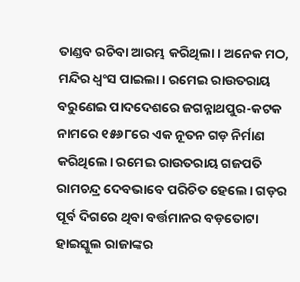ତାଣ୍ଡବ ରଚିବା ଆରମ୍ଭ କରିଥିଲା। ଅନେକ ମଠ, ମନ୍ଦିର ଧ୍ୱଂସ ପାଇଲା। ରମେଇ ରାଉତରାୟ ବରୁଣେଇ ପାଦଦେଶରେ ଜଗନ୍ନାଥପୁର-କଟକ ନାମରେ ୧୫୬୮ରେ ଏକ ନୂତନ ଗଡ଼ ନିର୍ମାଣ କରିଥିଲେ। ରମେଇ ରାଉତରାୟ ଗଜପତି ରାମଚନ୍ଦ୍ର ଦେବଭାବେ ପରିଚିତ ହେଲେ। ଗଡ଼ର ପୂର୍ବ ଦିଗରେ ଥିବା ବର୍ତ୍ତମାନର ବଡ଼ତୋଟା ହାଇସ୍କୁଲ ରାଜାଙ୍କର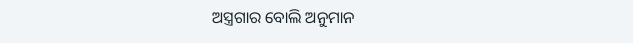ଅସ୍ତ୍ରଗାର ବୋଲି ଅନୁମାନ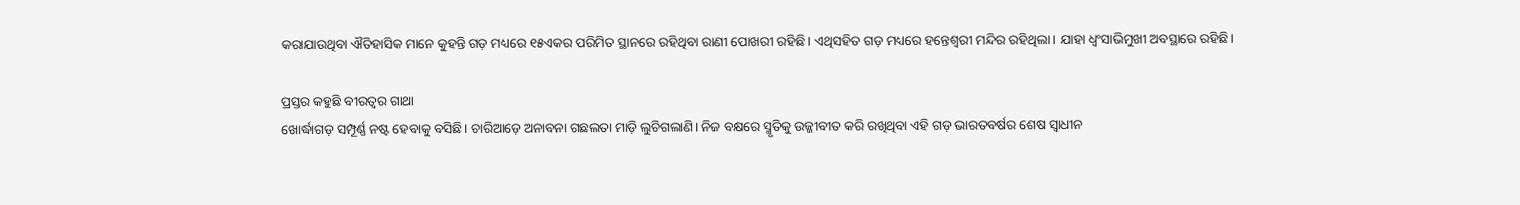କରାଯାଉଥିବା ଐତିହାସିକ ମାନେ କୁହନ୍ତି ଗଡ଼ ମଧ୍ୟରେ ୧୫ଏକର ପରିମିତ ସ୍ଥାନରେ ରହିଥିବା ରାଣୀ ପୋଖରୀ ରହିଛି। ଏଥିସହିତ ଗଡ଼ ମଧ୍ୟରେ ହନ୍ତେଶ୍ୱରୀ ମନ୍ଦିର ରହିଥିଲା। ଯାହା ଧ୍ୱଂସାଭିମୁଖୀ ଅବସ୍ଥାରେ ରହିଛି।

ପ୍ରସ୍ତର କହୁଛି ବୀରତ୍ୱର ଗାଥା
ଖୋର୍ଦ୍ଧାଗଡ଼ ସମ୍ପୂର୍ଣ୍ଣ ନଷ୍ଟ ହେବାକୁ ବସିଛି। ଚାରିଆଡ଼େ ଅନାବନା ଗଛଲତା ମାଡ଼ି ଲୁଚିଗଲାଣି। ନିଜ ବକ୍ଷରେ ସ୍ମୃତିକୁ ଉଜ୍ଜୀବୀତ କରି ରଖିଥିବା ଏହି ଗଡ଼ ଭାରତବର୍ଷର ଶେଷ ସ୍ବାଧୀନ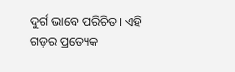ଦୁର୍ଗ ଭାବେ ପରିଚିତ। ଏହି ଗଡ଼ର ପ୍ରତ୍ୟେକ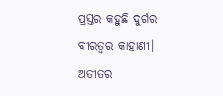ପ୍ରସ୍ତର କହୁଛି ଦୁର୍ଗର ବୀରତ୍ୱର କାହାଣୀ। ଅତୀତର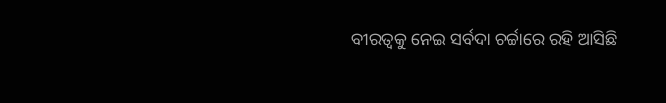ବୀରତ୍ୱକୁ ନେଇ ସର୍ବଦା ଚର୍ଚ୍ଚାରେ ରହି ଆସିଛି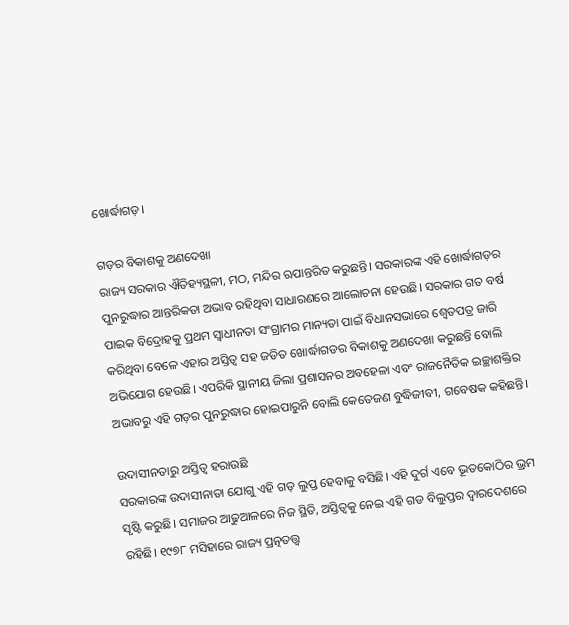ଖୋର୍ଦ୍ଧାଗଡ଼।

ଗଡ଼ର ବିକାଶକୁ ଅଣଦେଖା
ରାଜ୍ୟ ସରକାର ଐତିହ୍ୟସ୍ଥଳୀ, ମଠ, ମନ୍ଦିର ଋପାନ୍ତରିତ କରୁଛନ୍ତି। ସରକାରଙ୍କ ଏହି ଖୋର୍ଦ୍ଧାଗଡ଼ର ପୁନରୁଦ୍ଧାର ଆନ୍ତରିକତା ଅଭାବ ରହିଥିବା ସାଧାରଣରେ ଆଲୋଚନା ହେଉଛି। ସରକାର ଗତ ବର୍ଷ ପାଇକ ବିଦ୍ରୋହକୁ ପ୍ରଥମ ସ୍ବାଧୀନତା ସଂଗ୍ରାମର ମାନ୍ୟତା ପାଇଁ ବିଧାନସଭାରେ ଶ୍ୱେତପତ୍ର ଜାରି କରିଥିବା ବେଳେ ଏହାର ଅସ୍ତିତ୍ୱ ସହ ଜଡିତ ଖୋର୍ଦ୍ଧାଗଡର ବିକାଶକୁ ଅଣଦେଖା କରୁଛନ୍ତି ବୋଲି ଅଭିଯୋଗ ହେଉଛି। ଏପରିକି ସ୍ଥାନୀୟ ଜିଲା ପ୍ରଶାସନର ଅବହେଳା ଏବଂ ରାଜନୈତିକ ଇଚ୍ଛାଶକ୍ତିର ଅଭାବରୁ ଏହି ଗଡ଼ର ପୁନରୁଦ୍ଧାର ହୋଇପାରୁନି ବୋଲି କେତେଜଣ ବୁଦ୍ଧିଜୀବୀ, ଗବେଷକ କହିଛନ୍ତି।

ଉଦାସୀନତାରୁ ଅସ୍ତିତ୍ୱ ହରାଉଛି
ସରକାରଙ୍କ ଉଦାସୀନାତା ଯୋଗୁ ଏହି ଗଡ଼ ଲୁପ୍ତ ହେବାକୁ ବସିଛି। ଏହି ଦୁର୍ଗ ଏବେ ଭୂତକୋଠିର ଭ୍ରମ ସୃଷ୍ଟି କରୁଛି। ସମାଜର ଆଢୁଆଳରେ ନିଜ ସ୍ଥିତି, ଅସ୍ତିତ୍ୱକୁ ନେଇ ଏହି ଗଡ ବିଲୁପ୍ତର ଦ୍ୱାରଦେଶରେ ରହିଛି। ୧୯୭୮ ମସିହାରେ ରାଜ୍ୟ ପ୍ରତ୍ନତତ୍ତ୍ୱ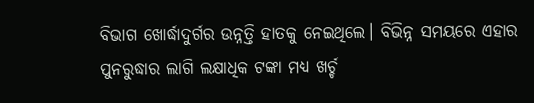ବିଭାଗ ଖୋର୍ଦ୍ଧାଦୁର୍ଗର ଉନ୍ନତ୍ତି ହାତକୁ ନେଇଥିଲେ। ବିଭିନ୍ନ ସମୟରେ ଏହାର ପୁନରୁଦ୍ଧାର ଲାଗି ଲକ୍ଷାଧିକ ଟଙ୍କା ମଧ୍ୟ ଖର୍ଚ୍ଚ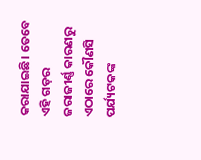କରାଯାଇଛି। ତେବେ ଏହି ଗଡ଼ର ଜରାଜୀର୍ଣ୍ଣ କାରଣରୁ ଏଠାରେ କୌଣସି ପର୍ଯ୍ୟଟକଙ୍କ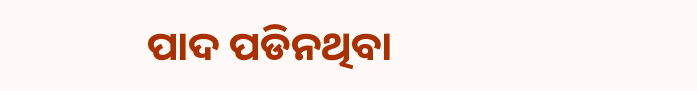ପାଦ ପଡିନଥିବା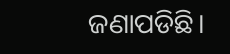ଜଣାପଡିଛି।